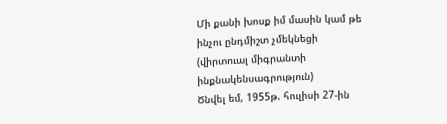Մի քանի խոսք իմ մասին կամ թե ինչու ընդմիշտ չմեկնեցի
(վիրտուալ միգրանտի ինքնակենսագրություն)
Ծնվել եմ, 1955թ. հուլիսի 27-ին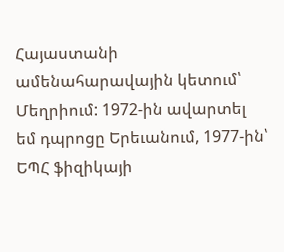Հայաստանի ամենահարավային կետում՝ Մեղրիում: 1972-ին ավարտել եմ դպրոցը Երեւանում, 1977-ին՝ ԵՊՀ ֆիզիկայի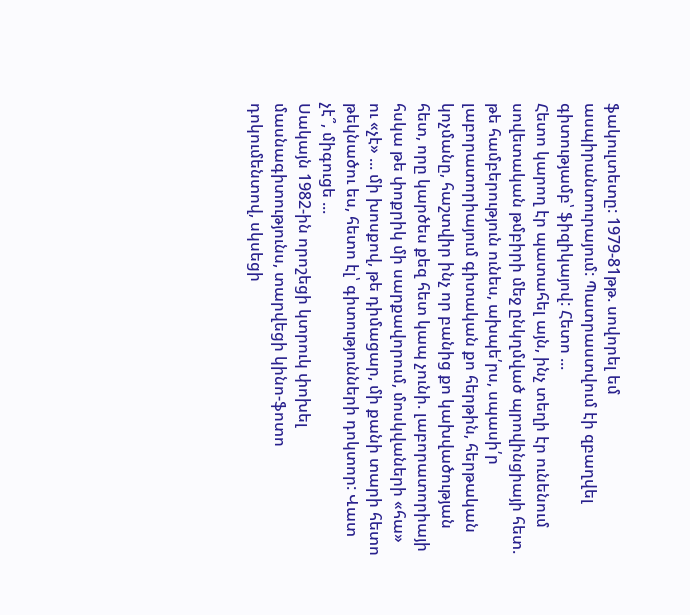ֆակուլտետը: 1979-81թթ. սովորել եմ ասպիրանտուրայում: Պատրաստվում էի զբաղվել գիտությամբ՝ ֆիզիկայով: Հետո ...
Հետո կարող էր պատահել այն, ինչ տեղի էր ունենում սովետական թմբիրի մեջ ընկղմված պրովինցիայի հետ. թե համբերություն ունես, ախպե՛րս, սպասի՛ր լաբորատորիայում գիտական քո հերթին, հերթական կոչմանը, հաշտվիր ինչ որ բանից քո կախվածության հետ, որը կարծես քեզ հետ կապ չունի. լաբորատորիայի հսկա թե փոքրիկ մի սարքավորում, մոսկվաների «հա» ու «չէ» ... մի խոսքով, թե դիմացար, մի քանի տարի հետո թեկնածու ես, հետո էլ՝ գիտությունների դոկտոր: Վատ չէ՞, միգուցե ...
Սակայն 1982-ին որոշեցի կտրուկ փոխել մասնագիտությունս, տարվեցի կինո-ֆոտո դոկումենտով, սկսեցի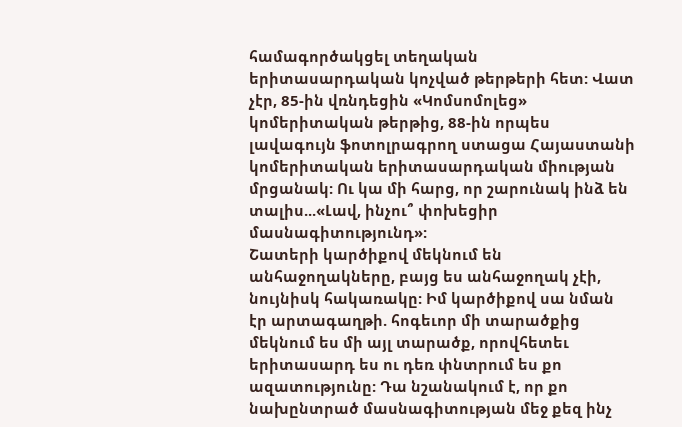համագործակցել տեղական երիտասարդական կոչված թերթերի հետ: Վատ չէր, 85-ին վռնդեցին «Կոմսոմոլեց» կոմերիտական թերթից, 88-ին որպես լավագույն ֆոտոլրագրող ստացա Հայաստանի կոմերիտական երիտասարդական միության մրցանակ: Ու կա մի հարց, որ շարունակ ինձ են տալիս...«Լավ, ինչու՞ փոխեցիր մասնագիտությունդ»:
Շատերի կարծիքով մեկնում են անհաջողակները, բայց ես անհաջողակ չէի, նույնիսկ հակառակը: Իմ կարծիքով սա նման էր արտագաղթի. հոգեւոր մի տարածքից մեկնում ես մի այլ տարածք, որովհետեւ երիտասարդ ես ու դեռ փնտրում ես քո ազատությունը: Դա նշանակում է, որ քո նախընտրած մասնագիտության մեջ քեզ ինչ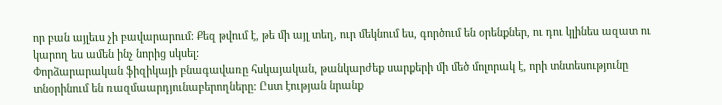որ բան այլեւս չի բավարարում: Քեզ թվում է, թե մի այլ տեղ, ուր մեկնում ես, գործում են օրենքներ, ու դու կլինես ազատ ու կարող ես ամեն ինչ նորից սկսել:
Փորձարարական ֆիզիկայի բնագավառը հսկայական, թանկարժեք սարքերի մի մեծ մոլորակ է, որի տնտեսությունը տնօրինում են ռազմաարդյունաբերողները: Ըստ էության նրանք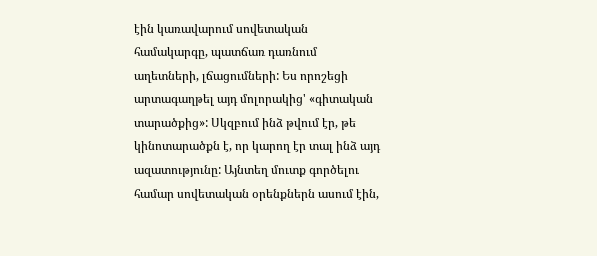էին կառավարում սովետական համակարգը, պատճառ դառնում աղետների, լճացումների: Ես որոշեցի արտագաղթել այդ մոլորակից' «գիտական տարածքից»: Սկզբում ինձ թվում էր, թե կինոտարածքն է, որ կարող էր տալ ինձ այդ ազատությունը: Այնտեղ մուտք գործելու համար սովետական օրենքներն ասում էին,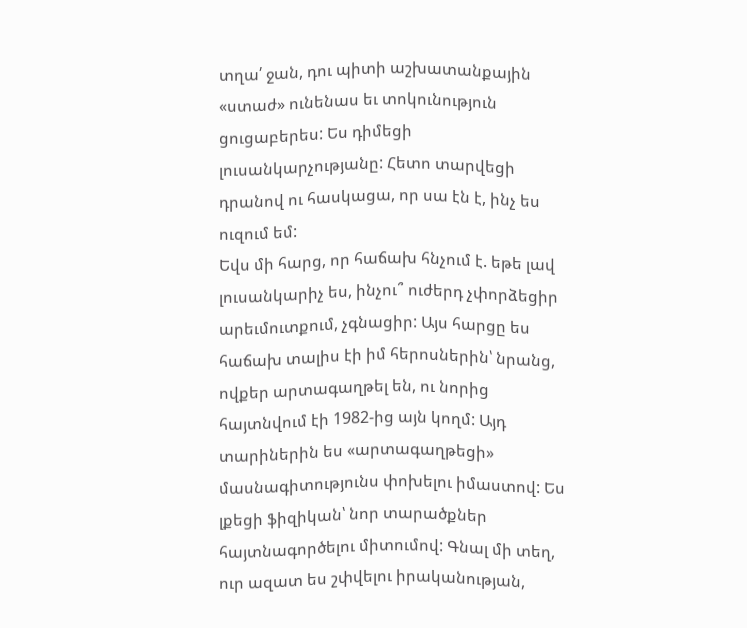տղա՛ ջան, դու պիտի աշխատանքային «ստաժ» ունենաս եւ տոկունություն ցուցաբերես: Ես դիմեցի լուսանկարչությանը: Հետո տարվեցի դրանով ու հասկացա, որ սա էն է, ինչ ես ուզում եմ:
Եվս մի հարց, որ հաճախ հնչում է. եթե լավ լուսանկարիչ ես, ինչու՞ ուժերդ չփորձեցիր արեւմուտքում, չգնացիր: Այս հարցը ես հաճախ տալիս էի իմ հերոսներին՝ նրանց, ովքեր արտագաղթել են, ու նորից հայտնվում էի 1982-ից այն կողմ: Այդ տարիներին ես «արտագաղթեցի» մասնագիտությունս փոխելու իմաստով: Ես լքեցի ֆիզիկան՝ նոր տարածքներ հայտնագործելու միտումով: Գնալ մի տեղ, ուր ազատ ես շփվելու իրականության,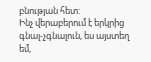բնության հետ:
Ինչ վերաբերում է երկրից գնալ-չգնալուն, ես այստեղ եմ,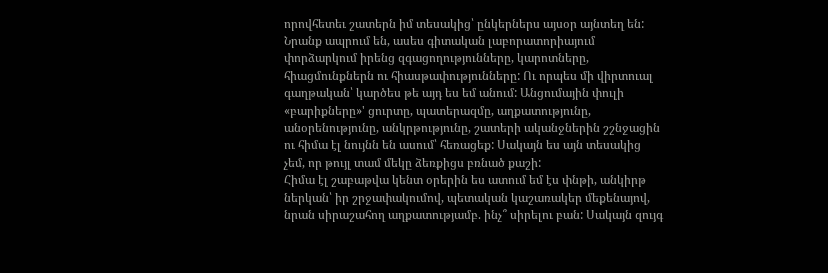որովհետեւ շատերն իմ տեսակից՝ ընկերներս այսօր այնտեղ են: Նրանք ապրում են, ասես գիտական լաբորատորիայում փորձարկում իրենց զգացողությունները, կարոտները, հիացմունքներն ու հիասթափությունները: Ու որպես մի վիրտուալ գաղթական՝ կարծես թե այդ ես եմ անում: Անցումային փուլի «բարիքները»' ցուրտը, պատերազմը, աղքատությունը, անօրենությունը, անկրթությունը, շատերի ականջներին շշնջացին ու հիմա էլ նույնն են ասում՝ հեռացեք: Սակայն ես այն տեսակից չեմ, որ թույլ տամ մեկը ձեռքիցս բռնած քաշի:
Հիմա էլ շաբաթվա կենտ օրերին ես ատում եմ էս փնթի, անկիրթ ներկան՝ իր շրջափակումով, պետական կաշառակեր մեքենայով, նրան սիրաշահող աղքատությամբ. ինչ՞ սիրելու բան: Սակայն զույգ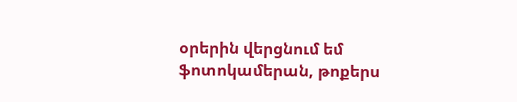օրերին վերցնում եմ ֆոտոկամերան, թոքերս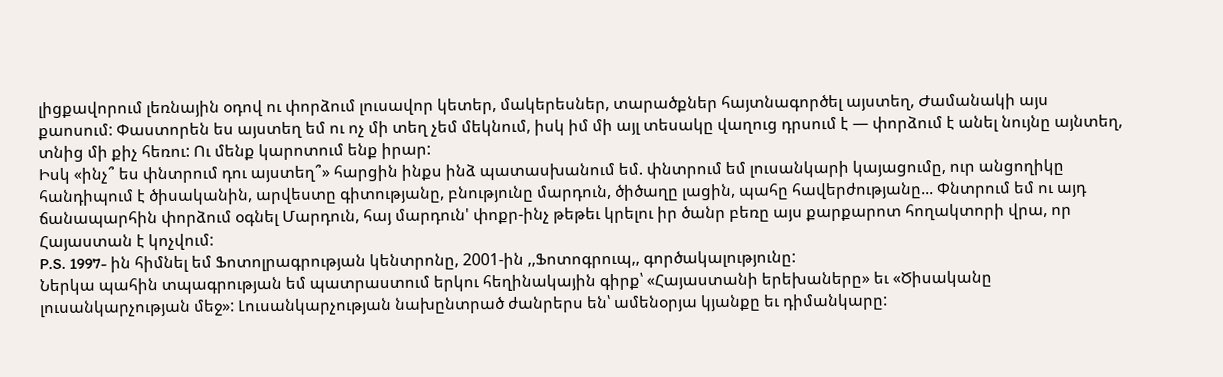լիցքավորում լեռնային օդով ու փորձում լուսավոր կետեր, մակերեսներ, տարածքներ հայտնագործել այստեղ, Ժամանակի այս քաոսում: Փաստորեն ես այստեղ եմ ու ոչ մի տեղ չեմ մեկնում, իսկ իմ մի այլ տեսակը վաղուց դրսում է — փորձում է անել նույնը այնտեղ, տնից մի քիչ հեռու: Ու մենք կարոտում ենք իրար:
Իսկ «ինչ՞ ես փնտրում դու այստեղ՞» հարցին ինքս ինձ պատասխանում եմ. փնտրում եմ լուսանկարի կայացումը, ուր անցողիկը հանդիպում է ծիսականին, արվեստը գիտությանը, բնությունը մարդուն, ծիծաղը լացին, պահը հավերժությանը... Փնտրում եմ ու այդ ճանապարհին փորձում օգնել Մարդուն, հայ մարդուն' փոքր-ինչ թեթեւ կրելու իր ծանր բեռը այս քարքարոտ հողակտորի վրա, որ Հայաստան է կոչվում:
P.S. 1997- ին հիմնել եմ Ֆոտոլրագրության կենտրոնը, 2001-ին ,,Ֆոտոգրուպ,, գործակալությունը:
Ներկա պահին տպագրության եմ պատրաստում երկու հեղինակային գիրք՝ «Հայաստանի երեխաները» եւ «Ծիսականը լուսանկարչության մեջ»: Լուսանկարչության նախընտրած ժանրերս են՝ ամենօրյա կյանքը եւ դիմանկարը: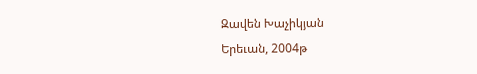Զավեն Խաչիկյան
Երեւան, 2004թ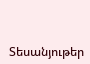Տեսանյութեր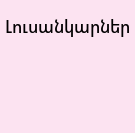Լուսանկարներ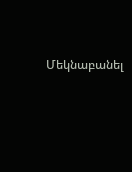Մեկնաբանել